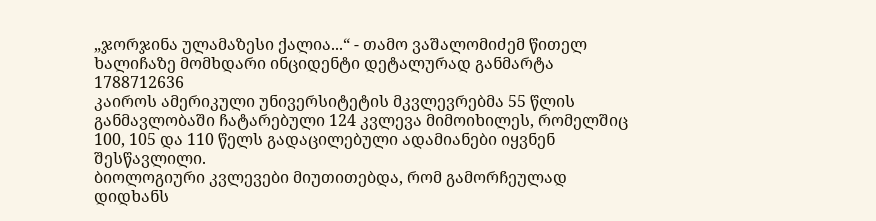„ჯორჯინა ულამაზესი ქალია...“ - თამო ვაშალომიძემ წითელ ხალიჩაზე მომხდარი ინციდენტი დეტალურად განმარტა
1788712636
კაიროს ამერიკული უნივერსიტეტის მკვლევრებმა 55 წლის განმავლობაში ჩატარებული 124 კვლევა მიმოიხილეს, რომელშიც 100, 105 და 110 წელს გადაცილებული ადამიანები იყვნენ შესწავლილი.
ბიოლოგიური კვლევები მიუთითებდა, რომ გამორჩეულად დიდხანს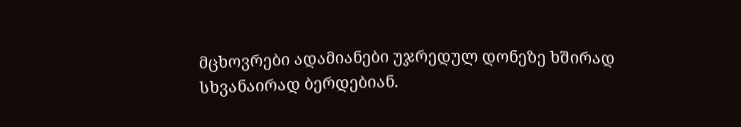მცხოვრები ადამიანები უჯრედულ დონეზე ხშირად სხვანაირად ბერდებიან.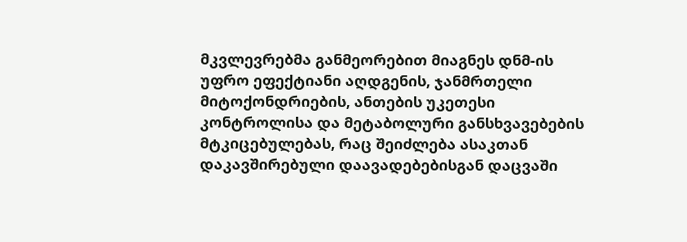მკვლევრებმა განმეორებით მიაგნეს დნმ-ის უფრო ეფექტიანი აღდგენის, ჯანმრთელი მიტოქონდრიების, ანთების უკეთესი კონტროლისა და მეტაბოლური განსხვავებების მტკიცებულებას, რაც შეიძლება ასაკთან დაკავშირებული დაავადებებისგან დაცვაში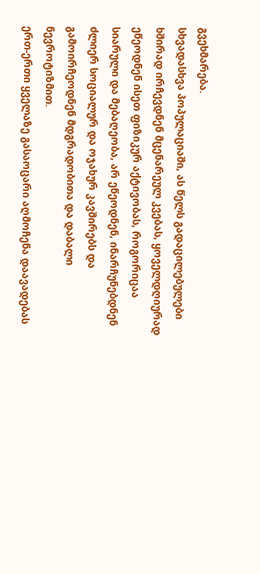გვეხმარება.
სხვადასხვა პოპულაციაში, ას წელს გადაცილებულები ხშირად ირჩევდნენ მცენარეულ კვებას, ყოველდღიურად ეწეოდნენ ისეთ ფიზიკურ აქტივობას, როგორიცაა სიარული და მებაღეობა, არ ეწეოდნენ, ინარჩუნებდნენ ძლიერ სოციალურ და ოჯახურ კავშირებს და გამოირჩეოდნენ მდგრადობითა და დაბალი ნევროტიზმით.
ერთ-ერთი ყველაზე გასაოცარი აღმოჩენა დაავადებას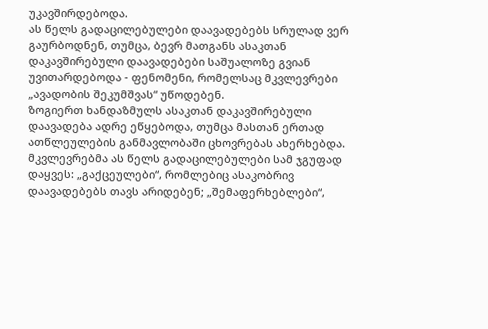უკავშირდებოდა.
ას წელს გადაცილებულები დაავადებებს სრულად ვერ გაურბოდნენ, თუმცა, ბევრ მათგანს ასაკთან დაკავშირებული დაავადებები საშუალოზე გვიან უვითარდებოდა - ფენომენი, რომელსაც მკვლევრები „ავადობის შეკუმშვას“ უწოდებენ.
ზოგიერთ ხანდაზმულს ასაკთან დაკავშირებული დაავადება ადრე ეწყებოდა, თუმცა მასთან ერთად ათწლეულების განმავლობაში ცხოვრებას ახერხებდა.
მკვლევრებმა ას წელს გადაცილებულები სამ ჯგუფად დაყვეს: „გაქცეულები“, რომლებიც ასაკობრივ დაავადებებს თავს არიდებენ; „შემაფერხებლები“,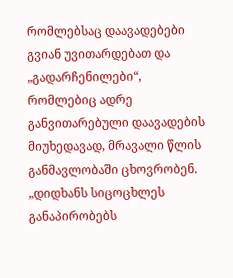რომლებსაც დაავადებები გვიან უვითარდებათ და „გადარჩენილები“, რომლებიც ადრე განვითარებული დაავადების მიუხედავად, მრავალი წლის განმავლობაში ცხოვრობენ.
„დიდხანს სიცოცხლეს განაპირობებს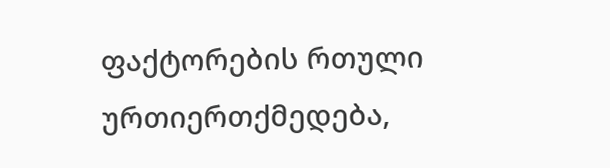ფაქტორების რთული ურთიერთქმედება,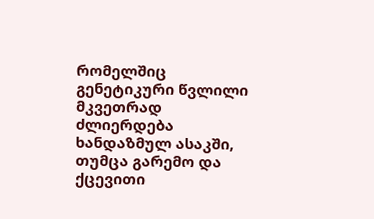რომელშიც გენეტიკური წვლილი მკვეთრად ძლიერდება ხანდაზმულ ასაკში, თუმცა გარემო და ქცევითი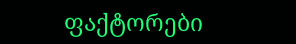ფაქტორები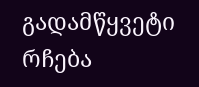გადამწყვეტი რჩება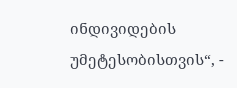ინდივიდების უმეტესობისთვის“, -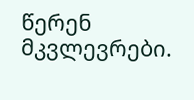წერენ მკვლევრები.